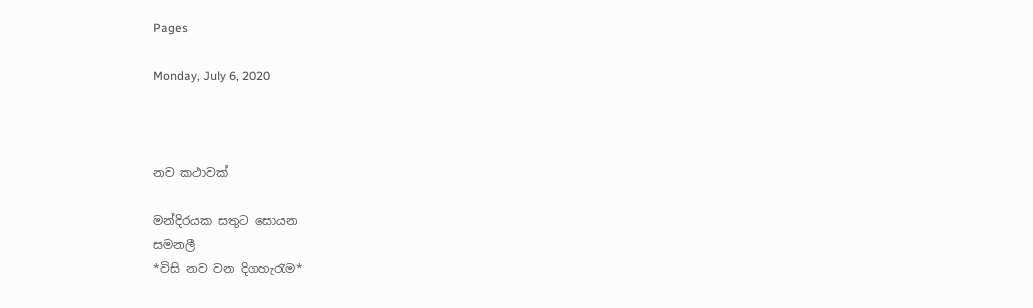Pages

Monday, July 6, 2020



නව කථාවක්

මන්දිරයක සතුට සොයන
සමනලී
*විසි නව වන දිගහැරැම*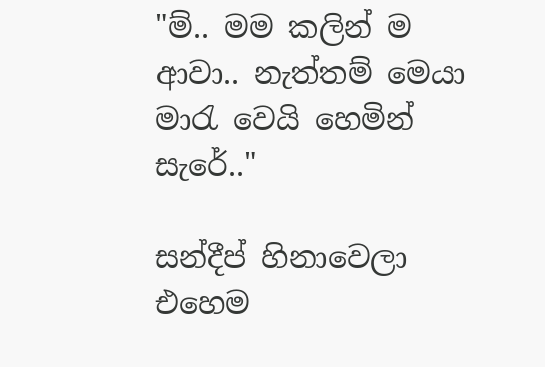"ම්.. මම කලින් ම ආවා.. නැත්තම් මෙයා මාරැ වෙයි හෙමින් සැරේ.."

සන්දීප් හිනාවෙලා එහෙම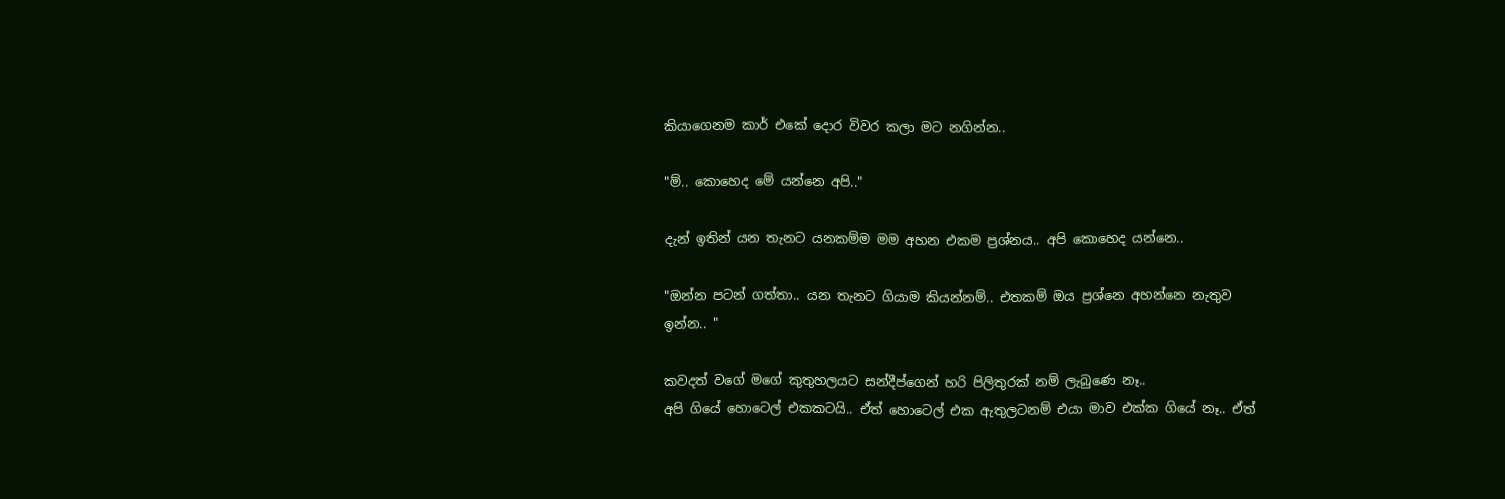කියාගෙනම කාර් එකේ දොර විවර කලා මට නගින්න..

"ම්.. කොහෙද මේ යන්නෙ අපි.."

දැන් ඉතින් යන තැනට යනකම්ම මම අහන එකම ප්‍රශ්නය.. අපි කොහෙද යන්නෙ..

"ඔන්න පටන් ගත්තා.. යන තැනට ගියාම කියන්නම්.. එතකම් ඔය ප්‍රශ්නෙ අහන්නෙ නැතුව ඉන්න.. "

කවදත් වගේ මගේ කුතුහලයට සන්දීප්ගෙන් හරි පිලිතුරක් නම් ලැබුණෙ නෑ..
අපි ගියේ හොටෙල් එකකටයි.. ඒත් හොටෙල් එක ඇතුලටනම් එයා මාව එක්ක ගියේ නෑ.. ඒත්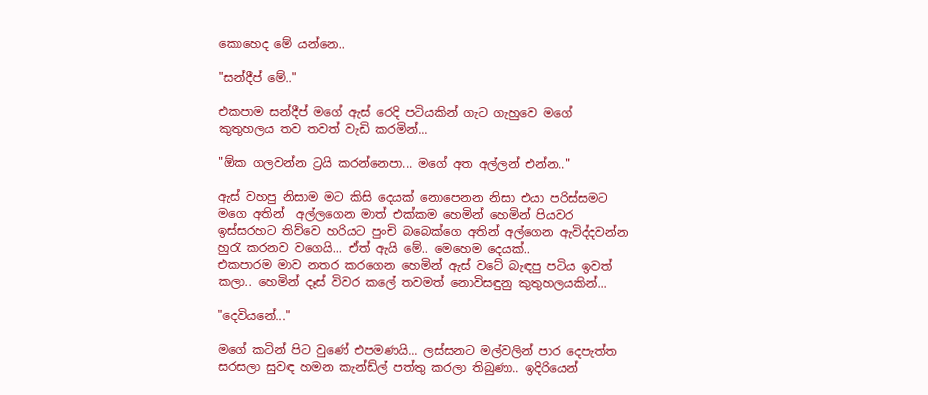කොහෙද මේ යන්නෙ..

"සන්දීප් මේ.."

එකපාම සන්දීප් මගේ ඇස් රෙදි පටියකින් ගැට ගැහුවෙ මගේ කුතුහලය තව තවත් වැඩි කරමින්...

"ඕක ගලවන්න ට්‍රයි කරන්නෙපා... මගේ අත අල්ලන් එන්න.."

ඇස් වහපු නිසාම මට කිසි දෙයක් නොපෙනන නිසා එයා පරිස්සමට මගෙ අතින්  අල්ලගෙන මාත් එක්කම හෙමින් හෙමින් පියවර ඉස්සරහට තිව්වෙ හරියට පුංචි බබෙක්ගෙ අතින් අල්ගෙන ඇවිද්දවන්න හුරැ කරනව වගෙයි... ඒත් ඇයි මේ.. මෙහෙම දෙයක්..
එකපාරම මාව නතර කරගෙන හෙමින් ඇස් වටේ බැඳපු පටිය ඉවත් කලා.. හෙමින් දෑස් විවර කලේ තවමත් නොවිසඳුනු කුතුහලයකින්...

"දෙවියනේ..."

මගේ කටින් පිට වුණේ එපමණයි... ලස්සනට මල්වලින් පාර දෙපැත්ත සරසලා සුවඳ හමන කැන්ඩ්ල් පත්තු කරලා තිබුණා.. ඉදිරියෙන්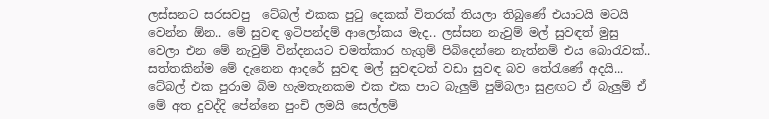ලස්සනට සරසවපු  ටේබල් එකක පුටු දෙකක් විතරක් තියලා තිබුණේ එයාටයි මටයි වෙන්න ඕන.. මේ සුවඳ ඉටිපන්දම් ආලෝකය මැද.. ලස්සන නැවුම් මල් සුවඳත් මුසු වෙලා එන මේ නැවුම් වින්දනයට චමත්කාර හැගුම් පිබිදෙන්නෙ නැත්නම් එය බොරැවක්.. සත්තකින්ම මේ දැනෙන ආදරේ සුවඳ මල් සුවඳටත් වඩා සුවඳ බව තේරැණේ අදයි... ටේබල් එක පුරාම බිම හැමතැනකම එක එක පාට බැලුම් පුම්බලා සුළඟට ඒ බැලුම් ඒ මේ අත දුවද්දි පේන්නෙ පුංචි ලමයි සෙල්ලම්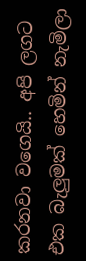කරනවා වගෙයි.. අපි ලගට එක බැලුමක් හෙමින් නැමිලා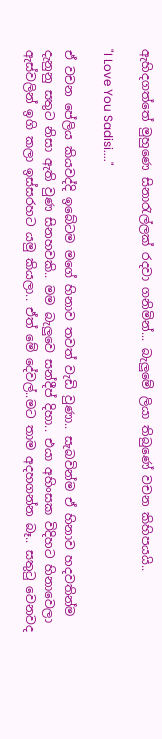ඇහිදගත්තේ මුහුණෙ සිනාරැල්ලක් රදවා ගනිමින්... බැලුමේ ලියා තිබුණේ වචන කිහිපයයි..

"I Love You Sadisi...."

ඒ වචන පේලිය කියවද්දි ඉබේටම මගේ හිනාව තවත් වැඩි වුණා.. සැබවින්ම ඒ හිනාව හදවතින්ම දැනුනු සතුට නිසා ඇති වුණ සිනහවකි.. මම බැලුවෙ සන්දීප් දිහා.. එයා අහිංසක විදිහට හිනාවෙලා ඇස්වලින් ඉගි කලා ඉස්සරහට යමු කියලා.. ඒත් මේ දේවල්..මට තාම අදහගන්න බෑ.. සතුටු වෙනවද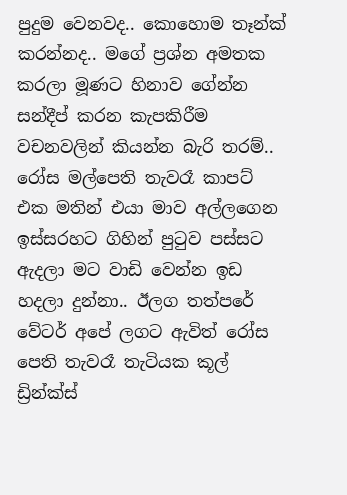පුදුම වෙනවද.. කොහොම තෑන්ක් කරන්නද.. මගේ ප්‍රශ්න අමතක කරලා මූණට හිනාව ගේන්න සන්දීප් කරන කැපකිරීම වචනවලින් කියන්න බැරි තරම්.. රෝස මල්පෙති තැවරෑ කාපට් එක මතින් එයා මාව අල්ලගෙන ඉස්සරහට ගිහින් පුටුව පස්සට ඇදලා මට වාඩි වෙන්න ඉඩ හදලා දුන්නා.. ඊලග තත්පරේ වේටර් අපේ ලගට ඇවිත් රෝස පෙති තැවරෑ තැටියක කූල් ඩ්‍රින්ක්ස්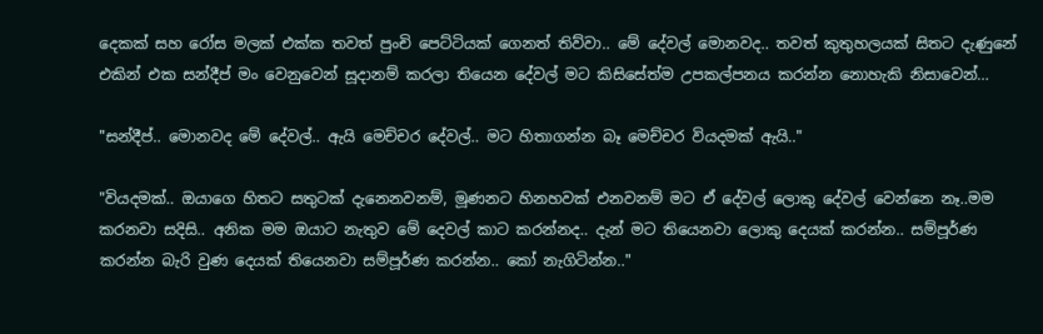දෙකක් සහ රෝස මලක් එක්ක තවත් පුංචි පෙට්ටියක් ගෙනත් තිව්වා.. මේ දේවල් මොනවද.. තවත් කුතුහලයක් සිතට දැණුනේ එකින් එක සන්දීප් මං වෙනුවෙන් සූදානම් කරලා තියෙන දේවල් මට කිසිසේත්ම උපකල්පනය කරන්න නොහැකි නිසාවෙන්...

"සන්දීප්.. මොනවද මේ දේවල්.. ඇයි මෙච්චර දේවල්.. මට හිතාගන්න බෑ මෙච්චර වියදමක් ඇයි.."

"වියදමක්.. ඔයාගෙ හිතට සතුටක් දැනෙනවනම්, මූණනට හිනහවක් එනවනම් මට ඒ දේවල් ලොකු දේවල් වෙන්නෙ නෑ..මම කරනවා සදිසි.. අනික මම ඔයාට නැතුව මේ දෙවල් කාට කරන්නද.. දැන් මට තියෙනවා ලොකු දෙයක් කරන්න.. සම්පූර්ණ කරන්න බැරි වුණ දෙයක් තියෙනවා සම්පූර්ණ කරන්න.. කෝ නැගිටින්න.."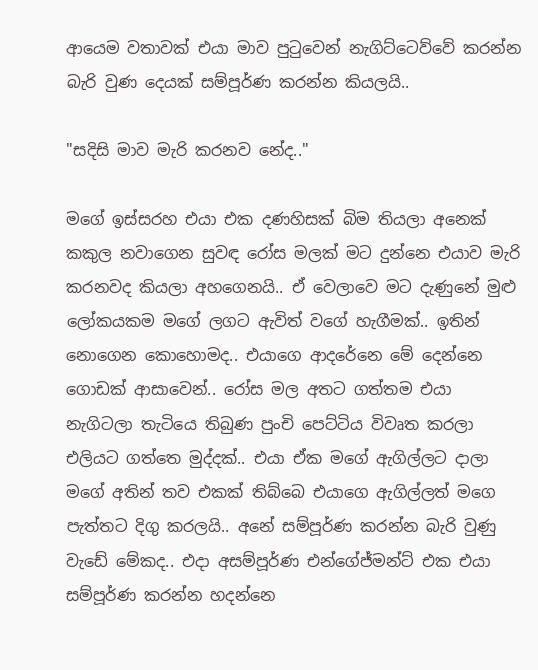ආයෙම වතාවක් එයා මාව පුටුවෙන් නැගිට්ටෙව්වේ කරන්න බැරි වුණ දෙයක් සම්පූර්ණ කරන්න කියලයි..

"සදිසි මාව මැරි කරනව නේද.."

මගේ ඉස්සරහ එයා එක දණහිසක් බිම තියලා අනෙක් කකුල නවාගෙන සුවඳ රෝස මලක් මට දුන්නෙ එයාව මැරි කරනවද කියලා අහගෙනයි.. ඒ වෙලාවෙ මට දැණුනේ මුළු ලෝකයකම මගේ ලගට ඇවිත් වගේ හැගීමක්.. ඉතින් නොගෙන කොහොමද.. එයාගෙ ආදරේනෙ මේ දෙන්නෙ ගොඩක් ආසාවෙන්.. රෝස මල අතට ගත්තම එයා නැගිටලා තැටියෙ තිබුණ පුංචි පෙට්ටිය විවෘත කරලා එලියට ගත්තෙ මුද්දක්.. එයා ඒක මගේ ඇගිල්ලට දාලා මගේ අතින් තව එකක් තිබ්බෙ එයාගෙ ඇගිල්ලත් මගෙ පැත්තට දිගු කරලයි.. අනේ සම්පූර්ණ කරන්න බැරි වුණු වැඩේ මේකද.. එදා අසම්පූර්ණ එන්ගේජ්මන්ට් එක එයා සම්පූර්ණ කරන්න හදන්නෙ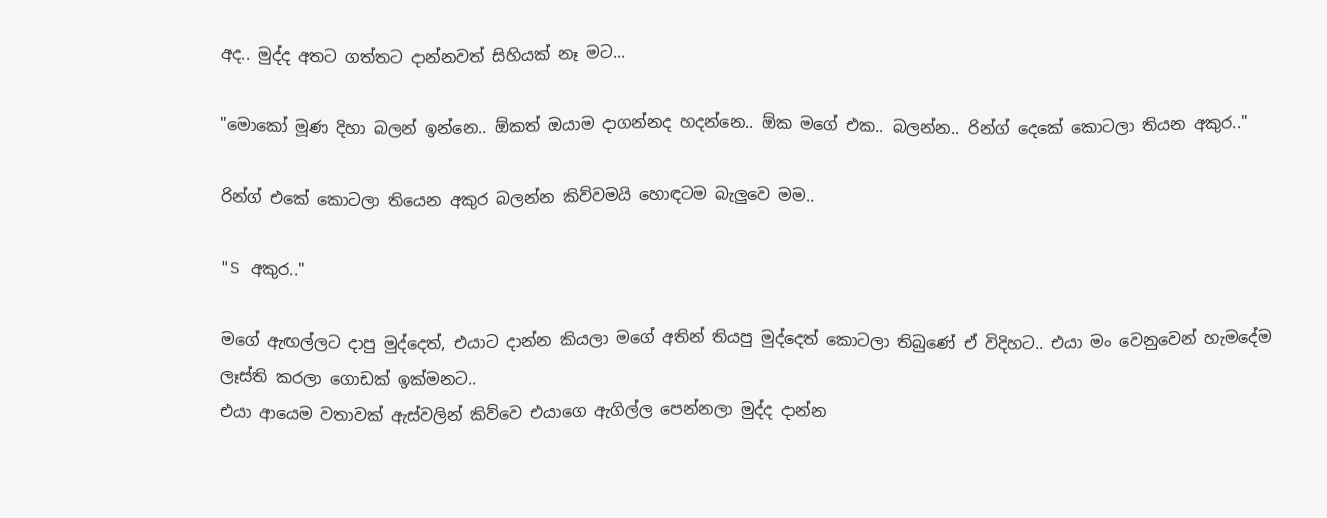අද.. මුද්ද අතට ගත්තට දාන්නවත් සිහියක් නෑ මට...

"මොකෝ මූණ දිහා බලන් ඉන්නෙ.. ඕකත් ඔයාම දාගන්නද හදන්නෙ.. ඕක මගේ එක.. බලන්න.. රින්ග් දෙකේ කොටලා තියන අකුර.."

රින්ග් එකේ කොටලා තියෙන අකුර බලන්න කිව්වමයි හොඳටම බැලුවෙ මම..

"S අකුර.."

මගේ ඇඟල්ලට දාපු මුද්දෙත්, එයාට දාන්න කියලා මගේ අතින් තියපු මුද්දෙත් කොටලා තිබුණේ ඒ විදිහට.. එයා මං වෙනුවෙන් හැමදේම ලෑස්ති කරලා ගොඩක් ඉක්මනට..
එයා ආයෙම වතාවක් ඇස්වලින් කිව්වෙ එයාගෙ ඇගිල්ල පෙන්නලා මුද්ද දාන්න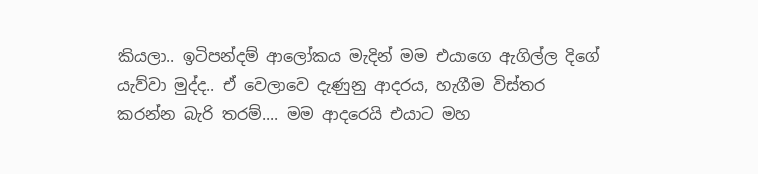කියලා.. ඉටිපන්දම් ආලෝකය මැදින් මම එයාගෙ ඇගිල්ල දිගේ යැව්වා මුද්ද.. ඒ වෙලාවෙ දැණුනු ආදරය, හැගීම විස්තර කරන්න බැරි තරම්.... මම ආදරෙයි එයාට මහ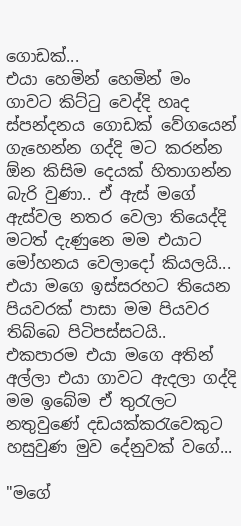ගොඩක්...
එයා හෙමින් හෙමින් මං ගාවට කිට්ටු වෙද්දි හෘද ස්පන්දනය ගොඩක් වේගයෙන් ගැහෙන්න ගද්දි මට කරන්න ඕන කිසිම දෙයක් හිතාගන්න බැරි වුණා.. ඒ ඇස් මගේ ඇස්වල නතර වෙලා තියෙද්දි මටත් දැණුනෙ මම එයාට මෝහනය වෙලාදෝ කියලයි... එයා මගෙ ඉස්සරහට තියෙන පියවරක් පාසා මම පියවර තිබ්බෙ පිටිපස්සටයි.. එකපාරම එයා මගෙ අතින් අල්ලා එයා ගාවට ඇදලා ගද්දි මම ඉබේම ඒ තුරැලට නතුවුණේ දඩයක්කරැවෙකුට හසුවුණ මුව දේනුවක් වගේ...

"මගේ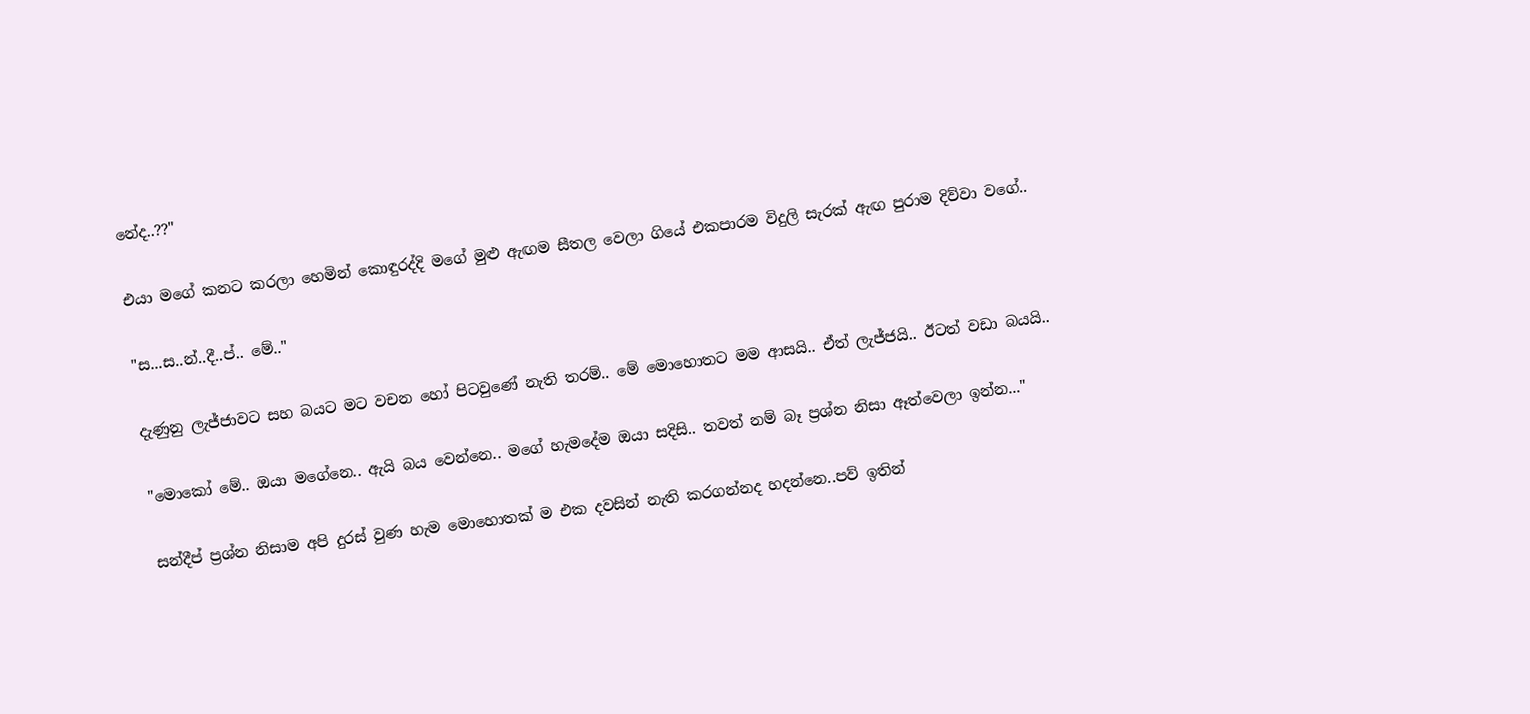නේද..??"

එයා මගේ කනට කරලා හෙමින් කොඳුරද්දි මගේ මුළු ඇඟම සීතල වෙලා ගියේ එකපාරම විදුලි සැරක් ඇඟ පුරාම දිව්වා වගේ..

"ස...ස..න්..දී..ප්.. මේ.."

දැණුනු ලැජ්ජාවට සහ බයට මට වචන හෝ පිටවුණේ නැති තරම්.. මේ මොහොතට මම ආසයි.. ඒත් ලැජ්ජයි.. ඊටත් වඩා බයයි..

"මොකෝ මේ.. ඔයා මගේනෙ.. ඇයි බය වෙන්නෙ.. මගේ හැමදේම ඔයා සදිසි.. තවත් නම් බෑ ප්‍රශ්න නිසා ඈත්වෙලා ඉන්න..."

සන්දීප් ප්‍රශ්න නිසාම අපි දුරස් වුණ හැම මොහොතක් ම එක දවසින් නැති කරගන්නද හදන්නෙ..පව් ඉතින්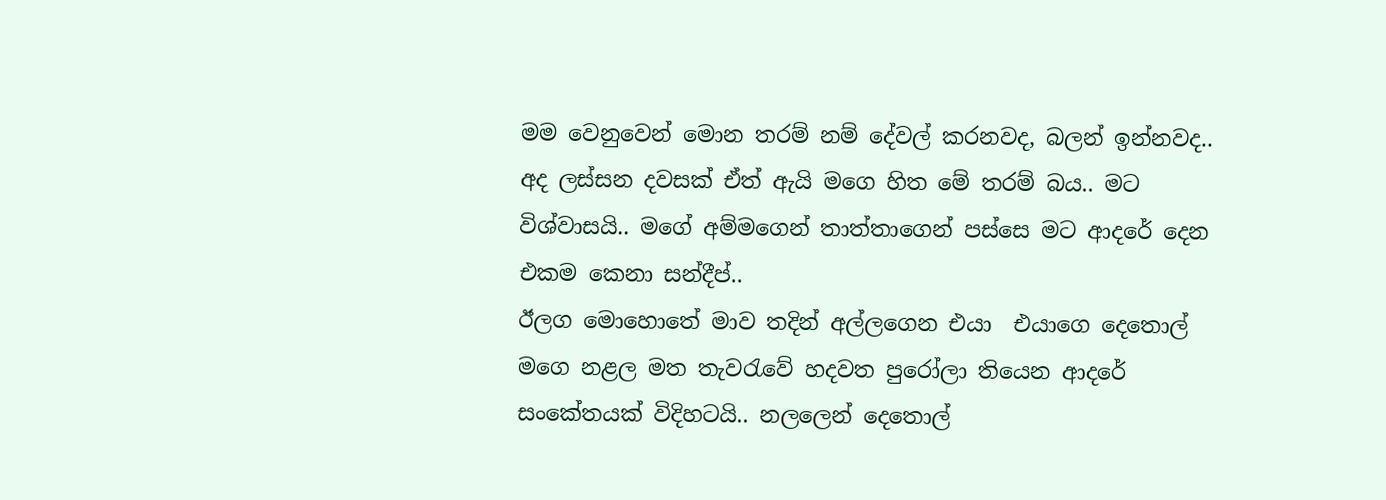මම වෙනුවෙන් මොන තරම් නම් දේවල් කරනවද, බලන් ඉන්නවද..  අද ලස්සන දවසක් ඒත් ඇයි මගෙ හිත මේ තරම් බය.. මට විශ්වාසයි.. මගේ අම්මගෙන් තාත්තාගෙන් පස්සෙ මට ආදරේ දෙන එකම කෙනා සන්දීප්..
ඊලග මොහොතේ මාව තදින් අල්ලගෙන එයා  එයාගෙ දෙතොල් මගෙ නළල මත තැවරැවේ හදවත පුරෝලා තියෙන ආදරේ සංකේතයක් විදිහටයි.. නලලෙන් දෙතොල්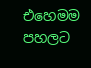එහෙමම පහලට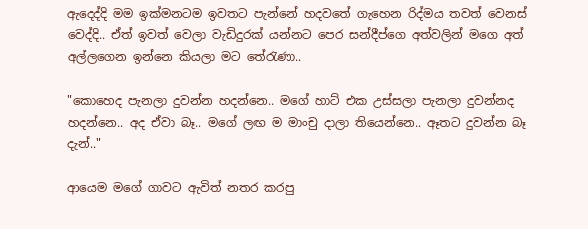ඇදෙද්දි මම ඉක්මනටම ඉවතට පැන්නේ හදවතේ ගැහෙන රිද්මය තවත් වෙනස් වෙද්දි.. ඒත් ඉවත් වෙලා වැඩිදුරක් යන්නට පෙර සන්දීප්ගෙ අත්වලින් මගෙ අත් අල්ලගෙන ඉන්නෙ කියලා මට තේරැණා..

"කොහෙද පැනලා දුවන්න හදන්නෙ.. මගේ හාට් එක උස්සලා පැනලා දුවන්නද හදන්නෙ.. අද ඒවා බෑ.. මගේ ලඟ ම මාංචු දාලා තියෙන්නෙ.. ඈතට දුවන්න බෑ දැන්.."

ආයෙම මගේ ගාවට ඇවිත් නතර කරපු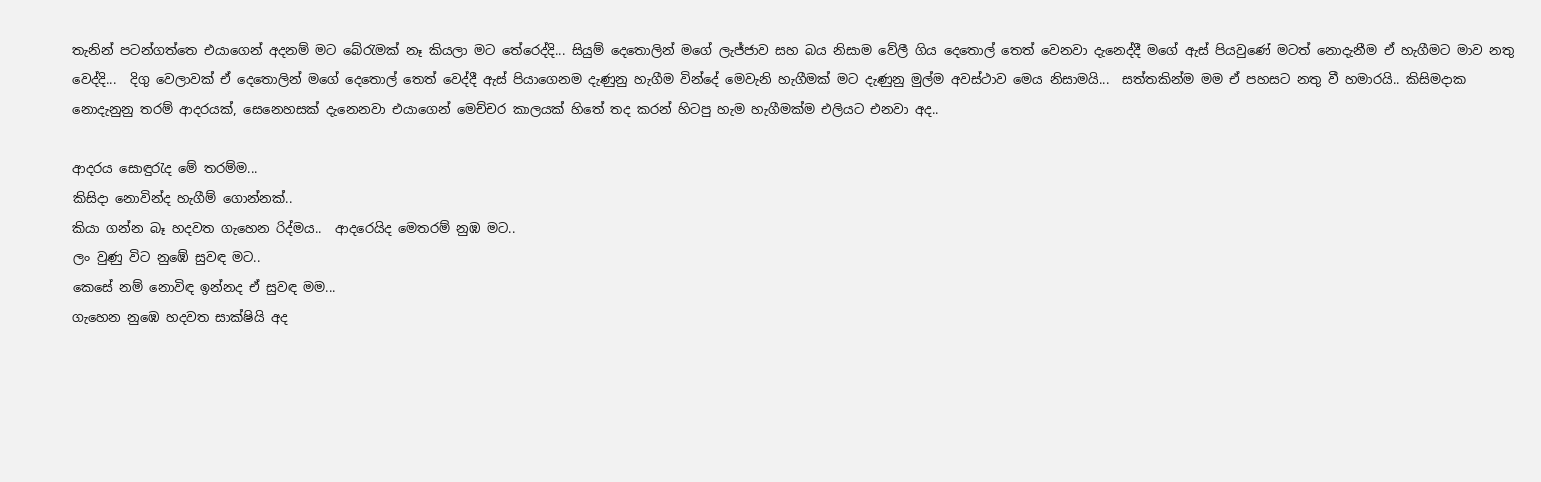තැනින් පටන්ගත්තෙ එයාගෙන් අදනම් මට බේරැමක් නෑ කියලා මට තේරෙද්දි... සියුම් දෙතොලින් මගේ ලැජ්ජාව සහ බය නිසාම වේලී ගිය දෙතොල් තෙත් වෙනවා දැනෙද්දී මගේ ඇස් පියවුණේ මටත් නොදැනීම ඒ හැගීමට මාව නතු වෙද්දි...  දිගු වෙලාවක් ඒ දෙතොලින් මගේ දෙතොල් තෙත් වෙද්දී ඇස් පියාගෙනම දැණුනු හැගීම වින්දේ මෙවැනි හැගීමක් මට දැණුනු මුල්ම අවස්ථාව මෙය නිසාමයි...  සත්තකින්ම මම ඒ පහසට නතු වී හමාරයි.. කිසිමදාක නොදැනුනු තරම් ආදරයක්, සෙනෙහසක් දැනෙනවා එයාගෙන් මෙච්චර කාලයක් හිතේ තද කරන් හිටපු හැම හැගීමක්ම එලියට එනවා අද..

ආදරය සොඳුරැද මේ තරම්ම...
කිසිදා නොවින්ද හැගීම් ගොන්නක්..
කියා ගන්න බෑ හදවත ගැහෙන රිද්මය..  ආදරෙයිද මෙතරම් නුඹ මට..
ලං වුණු විට නුඹේ සුවඳ මට..
කෙසේ නම් නොවිඳ ඉන්නද ඒ සුවඳ මම...
ගැහෙන නුඹෙ හදවත සාක්ෂියි අද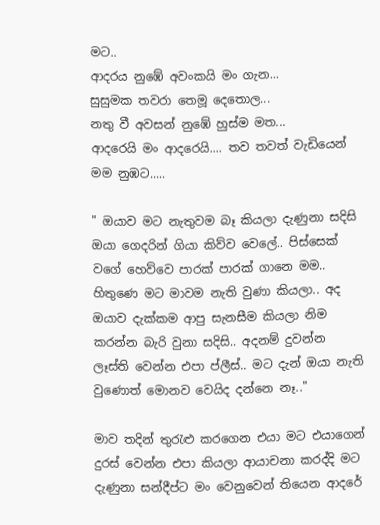මට..
ආදරය නුඹේ අවංකයි මං ගැන...
සුසුමක තවරා තෙමූ දෙතොල...
නතු වී අවසන් නුඹේ හුස්ම මත...
ආදරෙයි මං ආදරෙයි.... තව තවත් වැඩියෙන් මම නුඹට.....

" ඔයාව මට නැතුවම බෑ කියලා දැණුනා සදිසි ඔයා ගෙදරින් ගියා කිව්ව වෙලේ.. පිස්සෙක් වගේ හෙව්වෙ පාරක් පාරක් ගානෙ මම.. හිතුණෙ මට මාවම නැති වුණා කියලා.. අද ඔයාව දැක්කම ආපු සැනසීම කියලා නිම කරන්න බැරි වුනා සදිසි.. අදනම් දුවන්න ලෑස්ති වෙන්න එපා ප්ලීස්.. මට දැන් ඔයා නැති වුණොත් මොනව වෙයිද දන්නෙ නෑ.."

මාව තදින් තුරැළු කරගෙන එයා මට එයාගෙන් දුරස් වෙන්න එපා කියලා ආයාචනා කරද්දි මට දැණුනා සන්දීප්ට මං වෙනුවෙන් තියෙන ආදරේ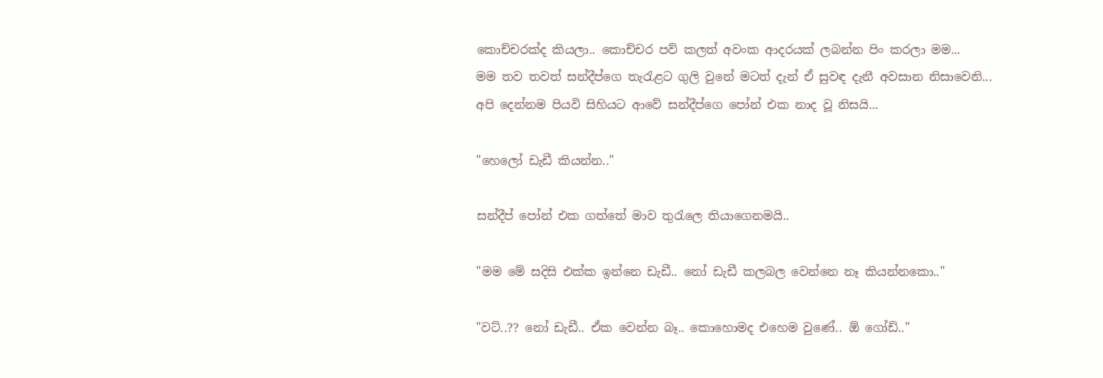කොච්චරක්ද කියලා.. කොච්චර පව් කලත් අවංක ආදරයක් ලබන්න පිං කරලා මම...
මම තව තවත් සන්දීප්ගෙ තැරැළට ගුලි වුනේ මටත් දැන් ඒ සුවඳ දැනී අවසාන නිසාවෙනි...
අපි දෙන්නම පියවි සිහියට ආවේ සන්දීප්ගෙ පෝන් එක නාද වූ නිසයි...

"හෙලෝ ඩැඩී කියන්න.."

සන්දීප් පෝන් එක ගත්තේ මාව තුරැලෙ තියාගෙනමයි..

"මම මේ සදිසි එක්ක ඉන්නෙ ඩැඩී.. නෝ ඩැඩී කලබල වෙන්නෙ නෑ කියන්නකො.."

"වට්..?? නෝ ඩැඩී.. ඒක වෙන්න බෑ.. කොහොමද එහෙම වුණේ.. ඕ ගෝඩ්.."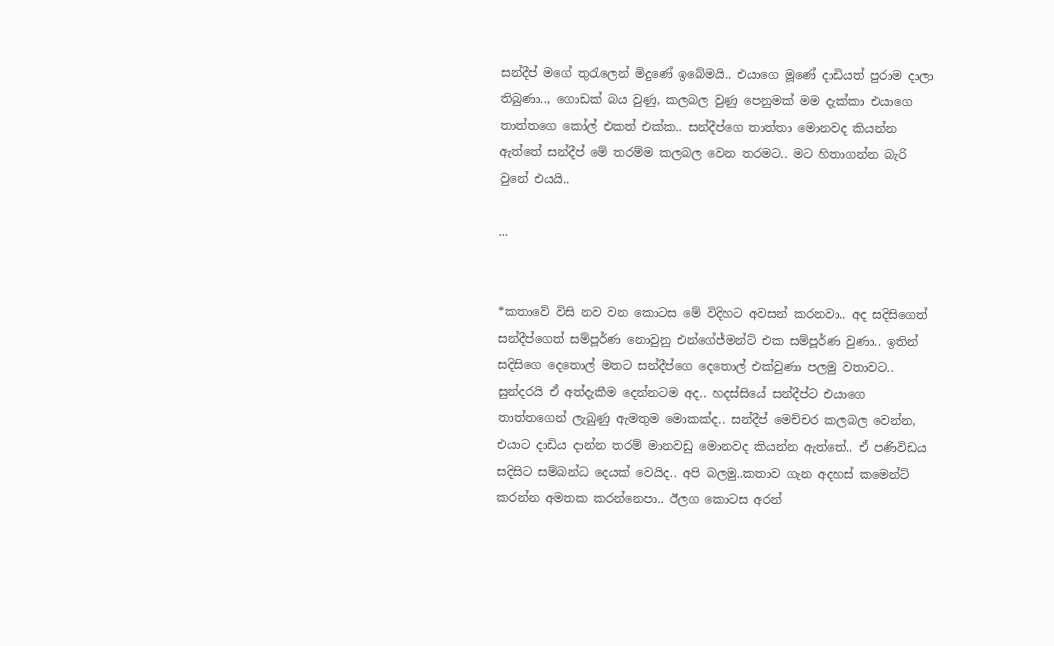සන්දීප් මගේ තුරැලෙන් මිදුණේ ඉබේමයි.. එයාගෙ මූණේ දාඩියත් පුරාම දාලා තිබුණා.., ගොඩක් බය වුණු, කලබල වුණු පෙනුමක් මම දැක්කා එයාගෙ තාත්තගෙ කෝල් එකත් එක්ක.. සන්දීප්ගෙ තාත්තා මොනවද කියන්න ඇත්තේ සන්දීප් මේ තරම්ම කලබල වෙන තරමට.. මට හිතාගන්න බැරි වුනේ එයයි..

...


*කතාවේ විසි නව වන කොටස මේ විදිහට අවසන් කරනවා.. අද සදිසිගෙත් සන්දීප්ගෙත් සම්පූර්ණ නොවුනු එන්ගේජ්මන්ට් එක සම්පූර්ණ වුණා.. ඉතින් සදිසිගෙ දෙතොල් මතට සන්දීප්ගෙ දෙතොල් එක්වුණා පලමු වතාවට.. සුන්දරයි ඒ අත්දැකීම දෙන්නටම අද.. හදස්සියේ සන්දීප්ට එයාගෙ තාත්තගෙන් ලැබුණු ඇමතුම මොකක්ද.. සන්දීප් මෙච්චර කලබල වෙන්න, එයාට දාඩිය දාන්න තරම් මානවඩු මොනවද කියන්න ඇත්තේ.. ඒ පණිවිඩය සදිසිට සම්බන්ධ දෙයක් වෙයිද.. අපි බලමු..කතාව ගැන අදහස් කමෙන්ට් කරන්න අමතක කරන්නෙපා.. ඊලග කොටස අරන්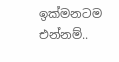ඉක්මනටම එන්නම්..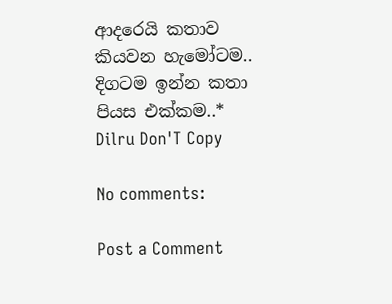ආදරෙයි කතාව කියවන හැමෝටම.. දිගටම ඉන්න කතා පියස එක්කම..*
Dilru Don'T Copy

No comments:

Post a Comment